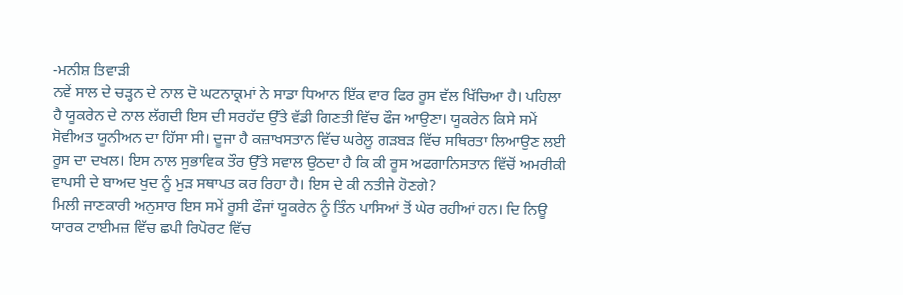-ਮਨੀਸ਼ ਤਿਵਾੜੀ
ਨਵੇਂ ਸਾਲ ਦੇ ਚੜ੍ਹਨ ਦੇ ਨਾਲ ਦੋ ਘਟਨਾਕ੍ਰਮਾਂ ਨੇ ਸਾਡਾ ਧਿਆਨ ਇੱਕ ਵਾਰ ਫਿਰ ਰੂਸ ਵੱਲ ਖਿੱਚਿਆ ਹੈ। ਪਹਿਲਾ ਹੈ ਯੂਕਰੇਨ ਦੇ ਨਾਲ ਲੱਗਦੀ ਇਸ ਦੀ ਸਰਹੱਦ ਉੱਤੇ ਵੱਡੀ ਗਿਣਤੀ ਵਿੱਚ ਫੌਜ ਆਉਣਾ। ਯੂਕਰੇਨ ਕਿਸੇ ਸਮੇਂ ਸੋਵੀਅਤ ਯੂਨੀਅਨ ਦਾ ਹਿੱਸਾ ਸੀ। ਦੂਜਾ ਹੈ ਕਜ਼ਾਖਸਤਾਨ ਵਿੱਚ ਘਰੇਲੂ ਗੜਬੜ ਵਿੱਚ ਸਥਿਰਤਾ ਲਿਆਉਣ ਲਈ ਰੂਸ ਦਾ ਦਖਲ। ਇਸ ਨਾਲ ਸੁਭਾਵਿਕ ਤੌਰ ਉੱਤੇ ਸਵਾਲ ਉਠਦਾ ਹੈ ਕਿ ਕੀ ਰੂਸ ਅਫਗਾਨਿਸਤਾਨ ਵਿੱਚੋਂ ਅਮਰੀਕੀ ਵਾਪਸੀ ਦੇ ਬਾਅਦ ਖੁਦ ਨੂੰ ਮੁੜ ਸਥਾਪਤ ਕਰ ਰਿਹਾ ਹੈ। ਇਸ ਦੇ ਕੀ ਨਤੀਜੇ ਹੋਣਗੇ?
ਮਿਲੀ ਜਾਣਕਾਰੀ ਅਨੁਸਾਰ ਇਸ ਸਮੇਂ ਰੂਸੀ ਫੌਜਾਂ ਯੂਕਰੇਨ ਨੂੰ ਤਿੰਨ ਪਾਸਿਆਂ ਤੋਂ ਘੇਰ ਰਹੀਆਂ ਹਨ। ਦਿ ਨਿਊ ਯਾਰਕ ਟਾਈਮਜ਼ ਵਿੱਚ ਛਪੀ ਰਿਪੋਰਟ ਵਿੱਚ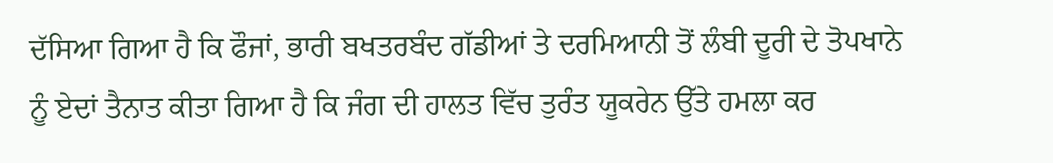ਦੱਸਿਆ ਗਿਆ ਹੈ ਕਿ ਫੌਜਾਂ, ਭਾਰੀ ਬਖਤਰਬੰਦ ਗੱਡੀਆਂ ਤੇ ਦਰਮਿਆਨੀ ਤੋਂ ਲੰਬੀ ਦੂਰੀ ਦੇ ਤੋਪਖਾਨੇ ਨੂੰ ਏਦਾਂ ਤੈਨਾਤ ਕੀਤਾ ਗਿਆ ਹੈ ਕਿ ਜੰਗ ਦੀ ਹਾਲਤ ਵਿੱਚ ਤੁਰੰਤ ਯੂਕਰੇਨ ਉੱਤੇ ਹਮਲਾ ਕਰ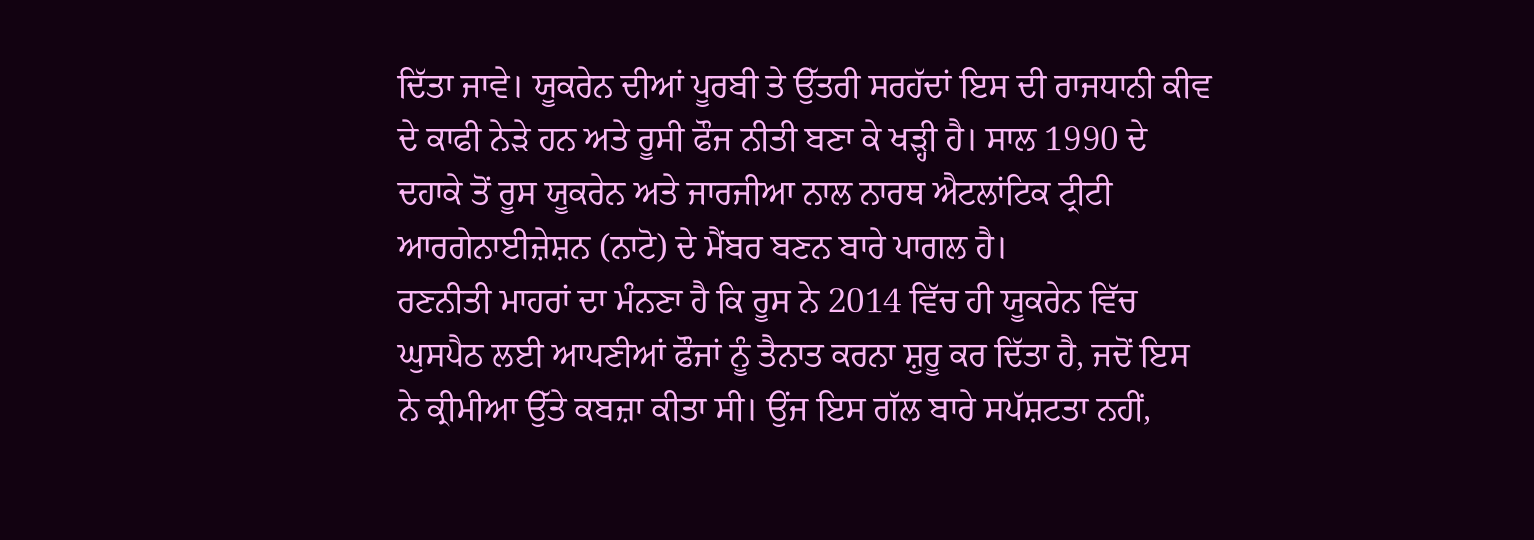ਦਿੱਤਾ ਜਾਵੇ। ਯੂਕਰੇਨ ਦੀਆਂ ਪੂਰਬੀ ਤੇ ਉੱਤਰੀ ਸਰਹੱਦਾਂ ਇਸ ਦੀ ਰਾਜਧਾਨੀ ਕੀਵ ਦੇ ਕਾਫੀ ਨੇੜੇ ਹਨ ਅਤੇ ਰੂਸੀ ਫੌਜ ਨੀਤੀ ਬਣਾ ਕੇ ਖੜ੍ਹੀ ਹੈ। ਸਾਲ 1990 ਦੇ ਦਹਾਕੇ ਤੋਂ ਰੂਸ ਯੂਕਰੇਨ ਅਤੇ ਜਾਰਜੀਆ ਨਾਲ ਨਾਰਥ ਐਟਲਾਂਟਿਕ ਟ੍ਰੀਟੀ ਆਰਗੇਨਾਈਜ਼ੇਸ਼ਨ (ਨਾਟੋ) ਦੇ ਮੈਂਬਰ ਬਣਨ ਬਾਰੇ ਪਾਗਲ ਹੈ।
ਰਣਨੀਤੀ ਮਾਹਰਾਂ ਦਾ ਮੰਨਣਾ ਹੈ ਕਿ ਰੂਸ ਨੇ 2014 ਵਿੱਚ ਹੀ ਯੂਕਰੇਨ ਵਿੱਚ ਘੁਸਪੈਠ ਲਈ ਆਪਣੀਆਂ ਫੌਜਾਂ ਨੂੰ ਤੈਨਾਤ ਕਰਨਾ ਸ਼ੁਰੂ ਕਰ ਦਿੱਤਾ ਹੈ, ਜਦੋਂ ਇਸ ਨੇ ਕ੍ਰੀਮੀਆ ਉੱਤੇ ਕਬਜ਼ਾ ਕੀਤਾ ਸੀ। ਉਂਜ ਇਸ ਗੱਲ ਬਾਰੇ ਸਪੱਸ਼ਟਤਾ ਨਹੀਂ,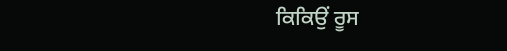ਕਿਕਿਉਂ ਰੂਸ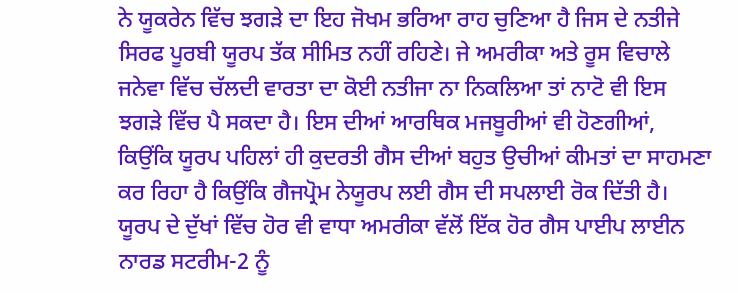ਨੇ ਯੂਕਰੇਨ ਵਿੱਚ ਝਗੜੇ ਦਾ ਇਹ ਜੋਖਮ ਭਰਿਆ ਰਾਹ ਚੁਣਿਆ ਹੈ ਜਿਸ ਦੇ ਨਤੀਜੇ ਸਿਰਫ ਪੂਰਬੀ ਯੂਰਪ ਤੱਕ ਸੀਮਿਤ ਨਹੀਂ ਰਹਿਣੇ। ਜੇ ਅਮਰੀਕਾ ਅਤੇ ਰੂਸ ਵਿਚਾਲੇ ਜਨੇਵਾ ਵਿੱਚ ਚੱਲਦੀ ਵਾਰਤਾ ਦਾ ਕੋਈ ਨਤੀਜਾ ਨਾ ਨਿਕਲਿਆ ਤਾਂ ਨਾਟੋ ਵੀ ਇਸ ਝਗੜੇ ਵਿੱਚ ਪੈ ਸਕਦਾ ਹੈ। ਇਸ ਦੀਆਂ ਆਰਥਿਕ ਮਜਬੂਰੀਆਂ ਵੀ ਹੋਣਗੀਆਂ, ਕਿਉਂਕਿ ਯੂਰਪ ਪਹਿਲਾਂ ਹੀ ਕੁਦਰਤੀ ਗੈਸ ਦੀਆਂ ਬਹੁਤ ਉਚੀਆਂ ਕੀਮਤਾਂ ਦਾ ਸਾਹਮਣਾ ਕਰ ਰਿਹਾ ਹੈ ਕਿਉਂਕਿ ਗੈਜਪ੍ਰੋਮ ਨੇਯੂਰਪ ਲਈ ਗੈਸ ਦੀ ਸਪਲਾਈ ਰੋਕ ਦਿੱਤੀ ਹੈ। ਯੂਰਪ ਦੇ ਦੁੱਖਾਂ ਵਿੱਚ ਹੋਰ ਵੀ ਵਾਧਾ ਅਮਰੀਕਾ ਵੱਲੋਂ ਇੱਕ ਹੋਰ ਗੈਸ ਪਾਈਪ ਲਾਈਨ ਨਾਰਡ ਸਟਰੀਮ-2 ਨੂੰ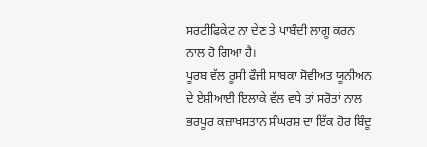ਸਰਟੀਫਿਕੇਟ ਨਾ ਦੇਣ ਤੇ ਪਾਬੰਦੀ ਲਾਗੂ ਕਰਨ ਨਾਲ ਹੋ ਗਿਆ ਹੈ।
ਪੂਰਬ ਵੱਲ ਰੂਸੀ ਫੌਜੀ ਸਾਬਕਾ ਸੋਵੀਅਤ ਯੂਨੀਅਨ ਦੇ ਏਸ਼ੀਆਈ ਇਲਾਕੇ ਵੱਲ ਵਧੇ ਤਾਂ ਸਰੋਤਾਂ ਨਾਲ ਭਰਪੂਰ ਕਜ਼ਾਖਸਤਾਨ ਸੰਘਰਸ਼ ਦਾ ਇੱਕ ਹੋਰ ਬਿੰਦੂ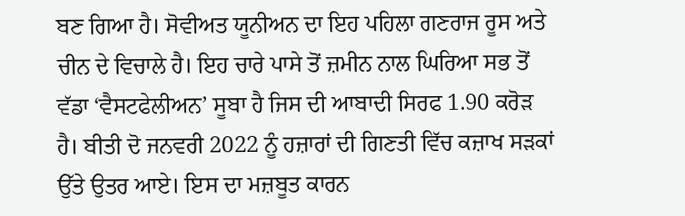ਬਣ ਗਿਆ ਹੈ। ਸੋਵੀਅਤ ਯੂਨੀਅਨ ਦਾ ਇਹ ਪਹਿਲਾ ਗਣਰਾਜ ਰੂਸ ਅਤੇ ਚੀਨ ਦੇ ਵਿਚਾਲੇ ਹੈ। ਇਹ ਚਾਰੇ ਪਾਸੇ ਤੋਂ ਜ਼ਮੀਨ ਨਾਲ ਘਿਰਿਆ ਸਭ ਤੋਂ ਵੱਡਾ ‘ਵੈਸਟਫੇਲੀਅਨ’ ਸੂਬਾ ਹੈ ਜਿਸ ਦੀ ਆਬਾਦੀ ਸਿਰਫ 1.90 ਕਰੋੜ ਹੈ। ਬੀਤੀ ਦੋ ਜਨਵਰੀ 2022 ਨੂੰ ਹਜ਼ਾਰਾਂ ਦੀ ਗਿਣਤੀ ਵਿੱਚ ਕਜ਼ਾਖ ਸੜਕਾਂ ਉੱਤੇ ਉਤਰ ਆਏ। ਇਸ ਦਾ ਮਜ਼ਬੂਤ ਕਾਰਨ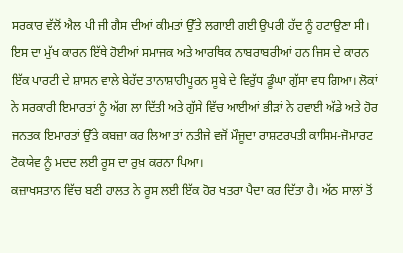ਸਰਕਾਰ ਵੱਲੋਂ ਐਲ ਪੀ ਜੀ ਗੈਸ ਦੀਆਂ ਕੀਮਤਾਂ ਉੱਤੇ ਲਗਾਈ ਗਈ ਉਪਰੀ ਹੱਦ ਨੂੰ ਹਟਾਉਣਾ ਸੀ। ਇਸ ਦਾ ਮੁੱਖ ਕਾਰਨ ਇੱਥੇ ਹੋਈਆਂ ਸਮਾਜਕ ਅਤੇ ਆਰਥਿਕ ਨਾਬਰਾਬਰੀਆਂ ਹਨ ਜਿਸ ਦੇ ਕਾਰਨ ਇੱਕ ਪਾਰਟੀ ਦੇ ਸ਼ਾਸਨ ਵਾਲੇ ਬੇਹੱਦ ਤਾਨਾਸ਼ਾਹੀਪੂਰਨ ਸੂਬੇ ਦੇ ਵਿਰੁੱਧ ਡੂੰਘਾ ਗੁੱਸਾ ਵਧ ਗਿਆ। ਲੋਕਾਂ ਨੇ ਸਰਕਾਰੀ ਇਮਾਰਤਾਂ ਨੂੰ ਅੱਗ ਲਾ ਦਿੱਤੀ ਅਤੇ ਗੁੱਸੇ ਵਿੱਚ ਆਈਆਂ ਭੀੜਾਂ ਨੇ ਹਵਾਈ ਅੱਡੇ ਅਤੇ ਹੋਰ ਜਨਤਕ ਇਮਾਰਤਾਂ ਉੱਤੇ ਕਬਜ਼ਾ ਕਰ ਲਿਆ ਤਾਂ ਨਤੀਜੇ ਵਜੋਂ ਮੌਜੂਦਾ ਰਾਸ਼ਟਰਪਤੀ ਕਾਸਿਮ-ਜੋਮਾਰਟ ਟੋਕਯੇਵ ਨੂੰ ਮਦਦ ਲਈ ਰੂਸ ਦਾ ਰੁਖ਼ ਕਰਨਾ ਪਿਆ।
ਕਜ਼ਾਖਸਤਾਨ ਵਿੱਚ ਬਣੀ ਹਾਲਤ ਨੇ ਰੂਸ ਲਈ ਇੱਕ ਹੋਰ ਖਤਰਾ ਪੈਦਾ ਕਰ ਦਿੱਤਾ ਹੈ। ਅੱਠ ਸਾਲਾਂ ਤੋਂ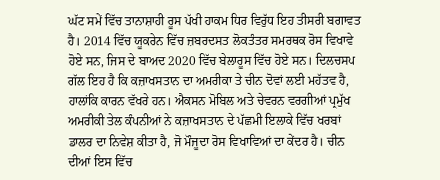ਘੱਟ ਸਮੇਂ ਵਿੱਚ ਤਾਨਾਸ਼ਾਹੀ ਰੂਸ ਪੱਖੀ ਹਾਕਮ ਧਿਰ ਵਿਰੁੱਧ ਇਹ ਤੀਸਰੀ ਬਗਾਵਤ ਹੈ। 2014 ਵਿੱਚ ਯੂਕਰੇਨ ਵਿੱਚ ਜ਼ਬਰਦਸਤ ਲੋਕਤੰਤਰ ਸਮਰਥਕ ਰੋਸ ਵਿਖਾਵੇ ਹੋਏ ਸਨ, ਜਿਸ ਦੇ ਬਾਅਦ 2020 ਵਿੱਚ ਬੇਲਾਰੂਸ ਵਿੱਚ ਹੋਏ ਸਨ। ਦਿਲਚਸਪ ਗੱਲ ਇਹ ਹੈ ਕਿ ਕਜ਼ਾਖਸਤਾਨ ਦਾ ਅਮਰੀਕਾ ਤੇ ਚੀਨ ਦੋਵਾਂ ਲਈ ਮਹੱਤਵ ਹੈ, ਹਾਲਾਂਕਿ ਕਾਰਨ ਵੱਖਰੇ ਹਨ। ਐਕਸਨ ਮੋਬਿਲ ਅਤੇ ਚੇਵਰਨ ਵਰਗੀਆਂ ਪ੍ਰਮੁੱਖ ਅਮਰੀਕੀ ਤੇਲ ਕੰਪਨੀਆਂ ਨੇ ਕਜ਼ਾਖਸਤਾਨ ਦੇ ਪੱਛਮੀ ਇਲਾਕੇ ਵਿੱਚ ਖਰਬਾਂ ਡਾਲਰ ਦਾ ਨਿਵੇਸ਼ ਕੀਤਾ ਹੈ, ਜੋ ਮੌਜੂਦਾ ਰੋਸ ਵਿਖਾਵਿਆਂ ਦਾ ਕੇਂਦਰ ਹੈ। ਚੀਨ ਦੀਆਂ ਇਸ ਵਿੱਚ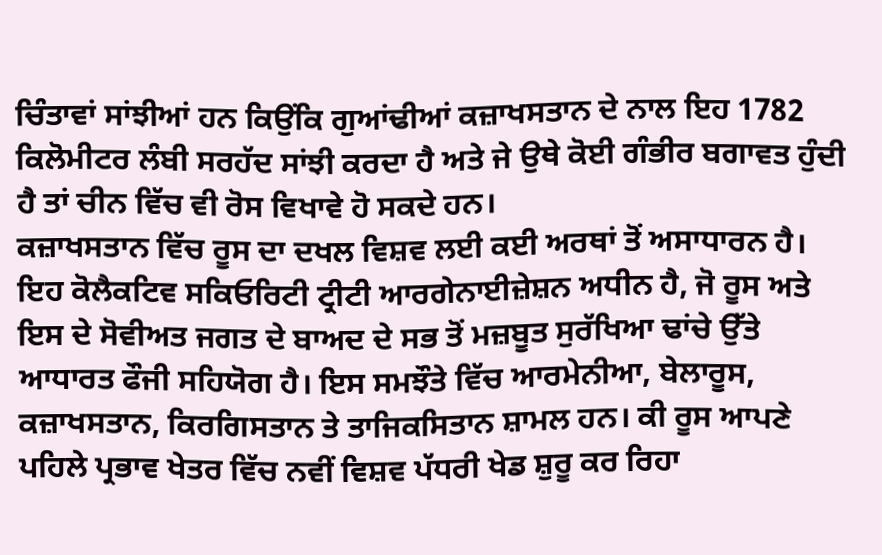ਚਿੰਤਾਵਾਂ ਸਾਂਝੀਆਂ ਹਨ ਕਿਉਂਕਿ ਗੁਆਂਢੀਆਂ ਕਜ਼ਾਖਸਤਾਨ ਦੇ ਨਾਲ ਇਹ 1782 ਕਿਲੋਮੀਟਰ ਲੰਬੀ ਸਰਹੱਦ ਸਾਂਝੀ ਕਰਦਾ ਹੈ ਅਤੇ ਜੇ ਉਥੇ ਕੋਈ ਗੰਭੀਰ ਬਗਾਵਤ ਹੁੰਦੀ ਹੈ ਤਾਂ ਚੀਨ ਵਿੱਚ ਵੀ ਰੋਸ ਵਿਖਾਵੇ ਹੋ ਸਕਦੇ ਹਨ।
ਕਜ਼ਾਖਸਤਾਨ ਵਿੱਚ ਰੂਸ ਦਾ ਦਖਲ ਵਿਸ਼ਵ ਲਈ ਕਈ ਅਰਥਾਂ ਤੋਂ ਅਸਾਧਾਰਨ ਹੈ। ਇਹ ਕੋਲੈਕਟਿਵ ਸਕਿਓਰਿਟੀ ਟ੍ਰੀਟੀ ਆਰਗੇਨਾਈਜ਼ੇਸ਼ਨ ਅਧੀਨ ਹੈ, ਜੋ ਰੂਸ ਅਤੇ ਇਸ ਦੇ ਸੋਵੀਅਤ ਜਗਤ ਦੇ ਬਾਅਦ ਦੇ ਸਭ ਤੋਂ ਮਜ਼ਬੂਤ ਸੁਰੱਖਿਆ ਢਾਂਚੇ ਉੱਤੇ ਆਧਾਰਤ ਫੌਜੀ ਸਹਿਯੋਗ ਹੈ। ਇਸ ਸਮਝੌਤੇ ਵਿੱਚ ਆਰਮੇਨੀਆ, ਬੇਲਾਰੂਸ, ਕਜ਼ਾਖਸਤਾਨ, ਕਿਰਗਿਸਤਾਨ ਤੇ ਤਾਜਿਕਸਿਤਾਨ ਸ਼ਾਮਲ ਹਨ। ਕੀ ਰੂਸ ਆਪਣੇ ਪਹਿਲੇ ਪ੍ਰਭਾਵ ਖੇਤਰ ਵਿੱਚ ਨਵੀਂ ਵਿਸ਼ਵ ਪੱਧਰੀ ਖੇਡ ਸ਼ੁਰੂ ਕਰ ਰਿਹਾ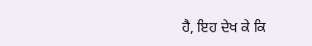ਹੈ, ਇਹ ਦੇਖ ਕੇ ਕਿ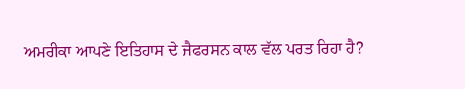ਅਮਰੀਕਾ ਆਪਣੇ ਇਤਿਹਾਸ ਦੇ ਜੈਫਰਸਨ ਕਾਲ ਵੱਲ ਪਰਤ ਰਿਹਾ ਹੈ?